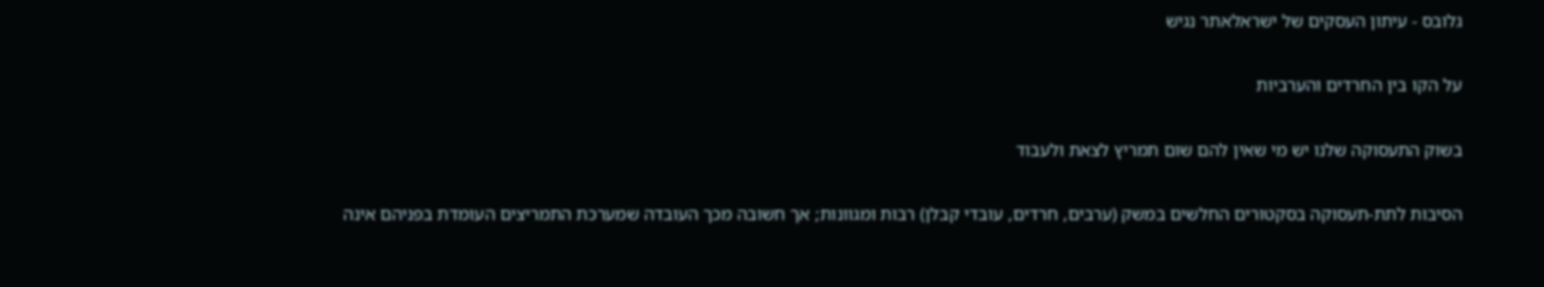גלובס - עיתון העסקים של ישראלאתר נגיש

על הקו בין החרדים והערביות

בשוק התעסוקה שלנו יש מי שאין להם שום תמריץ לצאת ולעבוד

הסיבות לתת-תעסוקה בסקטורים החלשים במשק (ערבים, חרדים, עובדי קבלן) רבות ומגוונות; אך חשובה מכך העובדה שמערכת התמריצים העומדת בפניהם אינה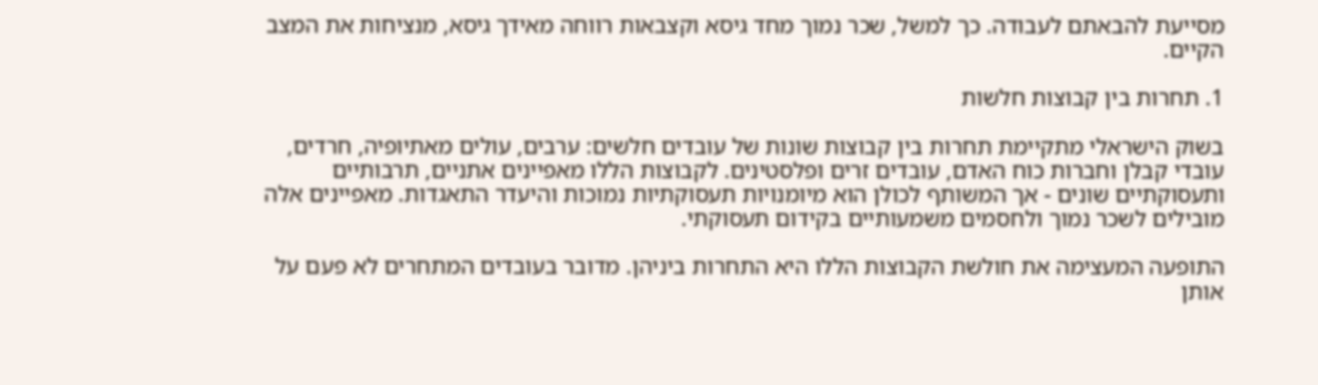מסייעת להבאתם לעבודה. כך למשל, שכר נמוך מחד גיסא וקצבאות רווחה מאידך גיסא, מנציחות את המצב הקיים.

1. תחרות בין קבוצות חלשות

בשוק הישראלי מתקיימת תחרות בין קבוצות שונות של עובדים חלשים: ערבים, עולים מאתיופיה, חרדים, עובדי קבלן וחברות כוח האדם, עובדים זרים ופלסטינים. לקבוצות הללו מאפיינים אתניים, תרבותיים ותעסוקתיים שונים - אך המשותף לכולן הוא מיומנויות תעסוקתיות נמוכות והיעדר התאגדות. מאפיינים אלה מובילים לשכר נמוך ולחסמים משמעותיים בקידום תעסוקתי.

התופעה המעצימה את חולשת הקבוצות הללו היא התחרות ביניהן. מדובר בעובדים המתחרים לא פעם על אותן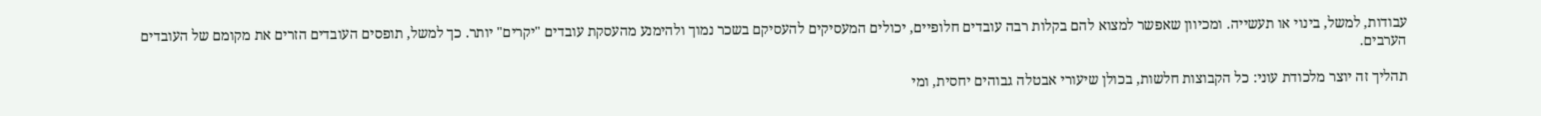עבודות, למשל, בינוי או תעשייה. ומכיוון שאפשר למצוא להם בקלות רבה עובדים חלופיים, יכולים המעסיקים להעסיקם בשכר נמוך ולהימנע מהעסקת עובדים "יקרים" יותר. כך למשל, תופסים העובדים הזרים את מקומם של העובדים הערבים.

תהליך זה יוצר מלכודת עוני: כל הקבוצות חלשות, בכולן שיעורי אבטלה גבוהים יחסית, ומי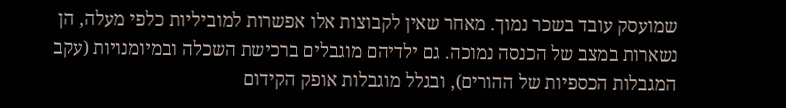שמועסק עובד בשכר נמוך. מאחר שאין לקבוצות אלו אפשרות למוביליות כלפי מעלה, הן נשארות במצב של הכנסה נמוכה. גם ילדיהם מוגבלים ברכישת השכלה ובמיומנויות (עקב המגבלות הכספיות של ההורים), ובגלל מוגבלות אופק הקידום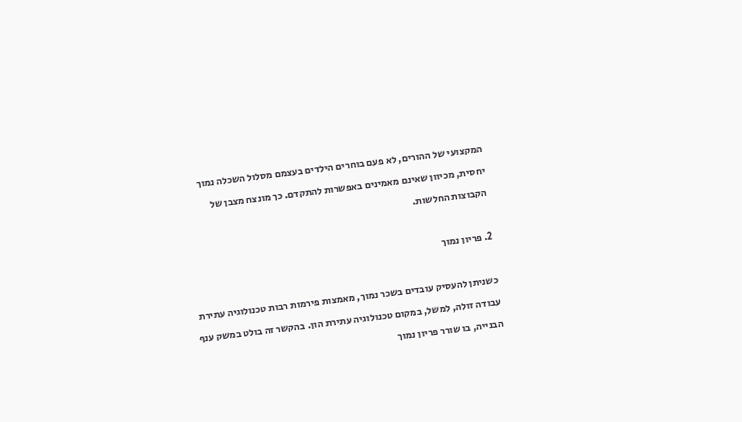המקצועי של ההורים, לא פעם בוחרים הילדים בעצמם מסלול השכלה נמוך יחסית, מכיוון שאינם מאמינים באפשרות להתקדם. כך מונצח מצבן של הקבוצות החלשות.

2. פריון נמוך

כשניתן להעסיק עובדים בשכר נמוך, מאמצות פירמות רבות טכנולוגיה עתירת עבודה זולה, למשל, במקום טכנולוגיה עתירת הון. בהקשר זה בולט במשק ענף הבנייה, בו שורר פריון נמוך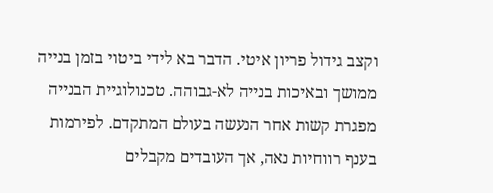וקצב גידול פריון איטי. הדבר בא לידי ביטוי בזמן בנייה ממושך ובאיכות בנייה לא-גבוהה. טכנולוגיית הבנייה מפגרת קשות אחר הנעשה בעולם המתקדם. לפירמות בענף רווחיות נאה, אך העובדים מקבלים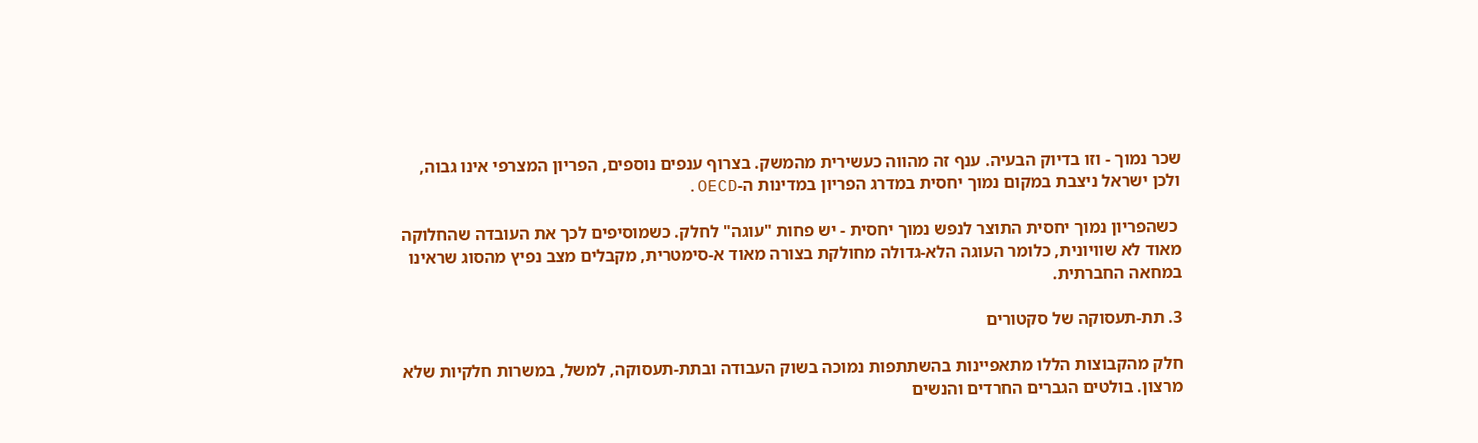שכר נמוך - וזו בדיוק הבעיה. ענף זה מהווה כעשירית מהמשק. בצרוף ענפים נוספים, הפריון המצרפי אינו גבוה, ולכן ישראל ניצבת במקום נמוך יחסית במדרג הפריון במדינות ה-OECD.

 כשהפריון נמוך יחסית התוצר לנפש נמוך יחסית - יש פחות "עוגה" לחלק. כשמוסיפים לכך את העובדה שהחלוקה מאוד לא שוויונית, כלומר העוגה הלא-גדולה מחולקת בצורה מאוד א-סימטרית, מקבלים מצב נפיץ מהסוג שראינו במחאה החברתית.

3. תת-תעסוקה של סקטורים

חלק מהקבוצות הללו מתאפיינות בהשתתפות נמוכה בשוק העבודה ובתת-תעסוקה, למשל, במשרות חלקיות שלא מרצון. בולטים הגברים החרדים והנשים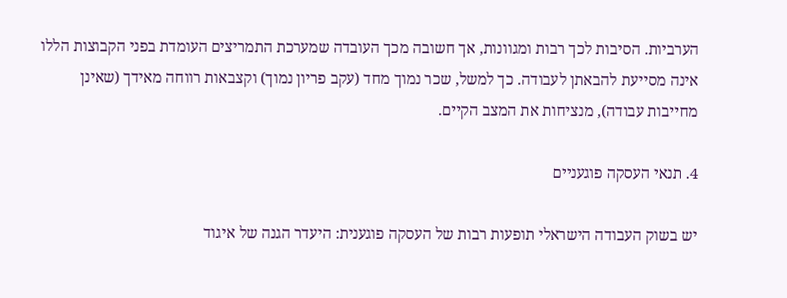הערביות. הסיבות לכך רבות ומגוונות, אך חשובה מכך העובדה שמערכת התמריצים העומדת בפני הקבוצות הללו אינה מסייעת להבאתן לעבודה. כך למשל, שכר נמוך מחד (עקב פריון נמוך) וקצבאות רווחה מאידך (שאינן מחייבות עבודה), מנציחות את המצב הקיים.

4. תנאי העסקה פוגעניים

יש בשוק העבודה הישראלי תופעות רבות של העסקה פוגענית: היעדר הגנה של איגוד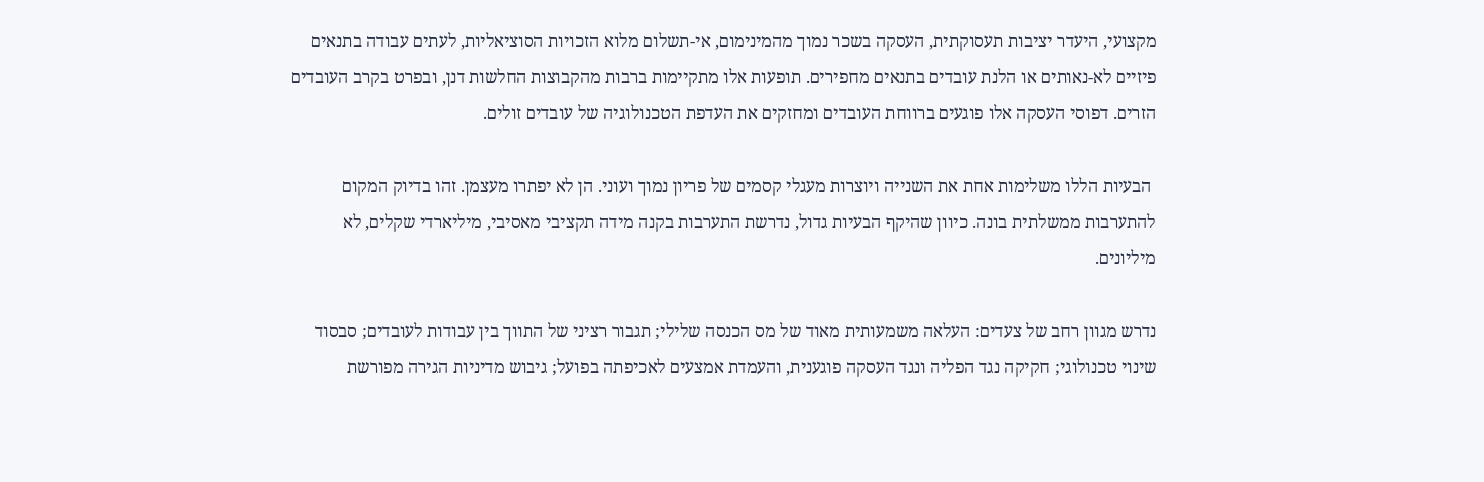מקצועי, היעדר יציבות תעסוקתית, העסקה בשכר נמוך מהמינימום, אי-תשלום מלוא הזכויות הסוציאליות, לעתים עבודה בתנאים פיזיים לא-נאותים או הלנת עובדים בתנאים מחפירים. תופעות אלו מתקיימות ברבות מהקבוצות החלשות דנן, ובפרט בקרב העובדים הזרים. דפוסי העסקה אלו פוגעים ברווחת העובדים ומחזקים את העדפת הטכנולוגיה של עובדים זולים.

 הבעיות הללו משלימות אחת את השנייה ויוצרות מעגלי קסמים של פריון נמוך ועוני. הן לא יפתרו מעצמן. זהו בדיוק המקום להתערבות ממשלתית בונה. כיוון שהיקף הבעיות גדול, נדרשת התערבות בקנה מידה תקציבי מאסיבי, מיליארדי שקלים, לא מיליונים.

נדרש מגוון רחב של צעדים: העלאה משמעותית מאוד של מס הכנסה שלילי; תגבור רציני של התווך בין עבודות לעובדים; סבסוד שינוי טכנולוגי; חקיקה נגד הפליה ונגד העסקה פוגענית, והעמדת אמצעים לאכיפתה בפועל; גיבוש מדיניות הגירה מפורשת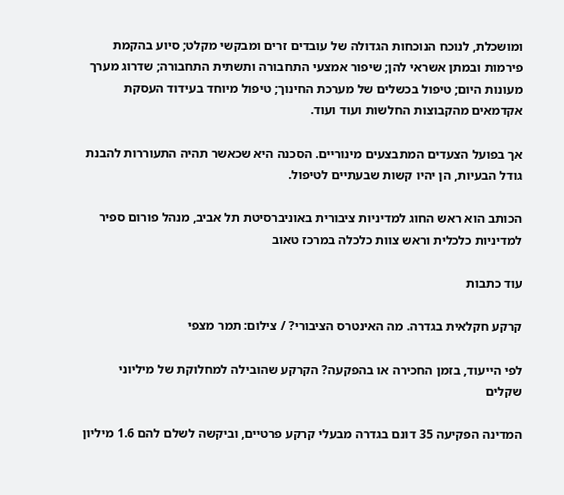ומושכלת, לנוכח הנוכחות הגדולה של עובדים זרים ומבקשי מקלט; סיוע בהקמת פירמות ובמתן אשראי להן; שיפור אמצעי התחבורה ותשתית התחבורה; שדרוג מערך מעונות היום; טיפול בכשלים של מערכת החינוך; טיפול מיוחד בעידוד העסקת אקדמאים מהקבוצות החלשות ועוד ועוד.

אך בפועל הצעדים המתבצעים מינוריים. הסכנה היא שכאשר תהיה התעוררות להבנת גודל הבעיות, הן יהיו קשות שבעתיים לטיפול.

הכותב הוא ראש החוג למדיניות ציבורית באוניברסיטת תל אביב, מנהל פורום ספיר למדיניות כלכלית וראש צוות כלכלה במרכז טאוב

עוד כתבות

קרקע חקלאית בגדרה. מה האינטרס הציבורי? / צילום: תמר מצפי

לפי הייעוד, בזמן החכירה או בהפקעה? הקרקע שהובילה למחלוקת של מיליוני שקלים

המדינה הפקיעה 35 דונם בגדרה מבעלי קרקע פרטיים, וביקשה לשלם להם 1.6 מיליון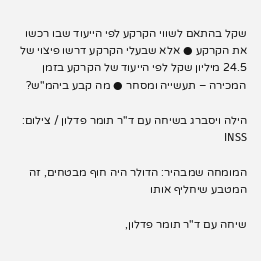שקל בהתאם לשווי הקרקע לפי הייעוד שבו רכשו את הקרקע ● אלא שבעלי הקרקע דרשו פיצוי של 24.5 מיליון שקל לפי הייעוד של הקרקע בזמן המכירה – תעשייה ומסחר ● מה קבע ביהמ"ש?

הילה ויסברג בשיחה עם ד''ר תומר פדלון / צילום: INSS

המומחה שמבהיר: הדולר היה חוף מבטחים, זה המטבע שיחליף אותו

שיחה עם ד"ר תומר פדלון,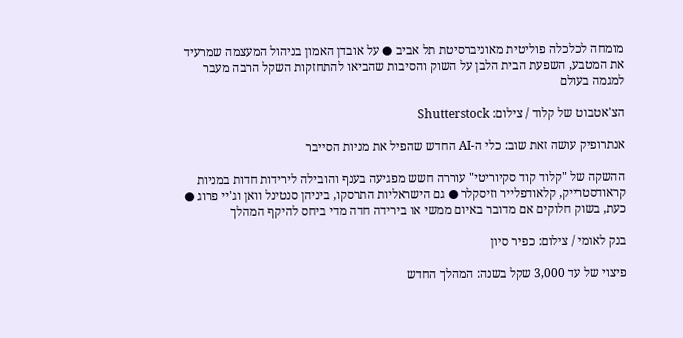מומחה לכלכלה פוליטית מאוניברסיטת תל אביב ● על אובדן האמון בניהול המעצמה שמרעיד את המטבע, השפעת הבית הלבן על השוק והסיבות שהביאו להתחזקות השקל הרבה מעבר למגמה בעולם

הצ'אטבוט של קלוד / צילום: Shutterstock

אנתרופיק עושה זאת שוב: כלי ה-AI החדש שהפיל את מניות הסייבר

ההשקה של "קלוד קוד סקיוריטי" עוררה חשש מפגיעה בענף והובילה לירידות חדות במניות קראודסטרייק, קלאודפלייר וזיסקלר ● גם הישראליות התרסקו, ביניהן סנטינל וואן וג'יי פרוג ● כעת, בשוק חלוקים אם מדובר באיום ממשי או בירידה חדה מדי ביחס להיקף המהלך

בנק לאומי / צילום: כפיר סיון

פיצוי של עד 3,000 שקל בשנה: המהלך החדש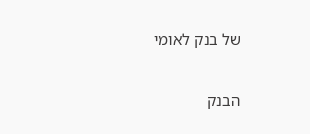של בנק לאומי

הבנק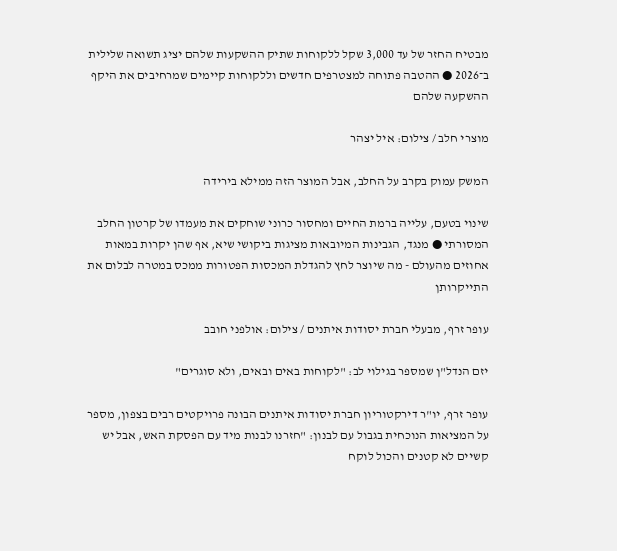מבטיח החזר של עד 3,000 שקל ללקוחות שתיק ההשקעות שלהם יציג תשואה שלילית ב־2026 ● ההטבה פתוחה למצטרפים חדשים וללקוחות קיימים שמרחיבים את היקף ההשקעה שלהם

מוצרי חלב / צילום: איל יצהר

המשק עמוק בקרב על החלב, אבל המוצר הזה ממילא בירידה

שינוי בטעם, עלייה ברמת החיים ומחסור כרוני שוחקים את מעמדו של קרטון החלב המסורתי ● מנגד, הגבינות המיובאות מציגות ביקושי שיא, אף שהן יקרות במאות אחוזים מהעולם - מה שיוצר לחץ להגדלת המכסות הפטורות ממכס במטרה לבלום את התייקרותן

עופר זרף, מבעלי חברת יסודות איתנים / צילום: אולפני חובב

יזם הנדל"ן שמספר בגילוי לב: "לקוחות באים ובאים, ולא סוגרים"

עופר זרף, יו"ר דירקטוריון חברת יסודות איתנים הבונה פרויקטים רבים בצפון, מספר על המציאות הנוכחית בגבול עם לבנון: "חזרנו לבנות מיד עם הפסקת האש, אבל יש קשיים לא קטנים והכול לוקח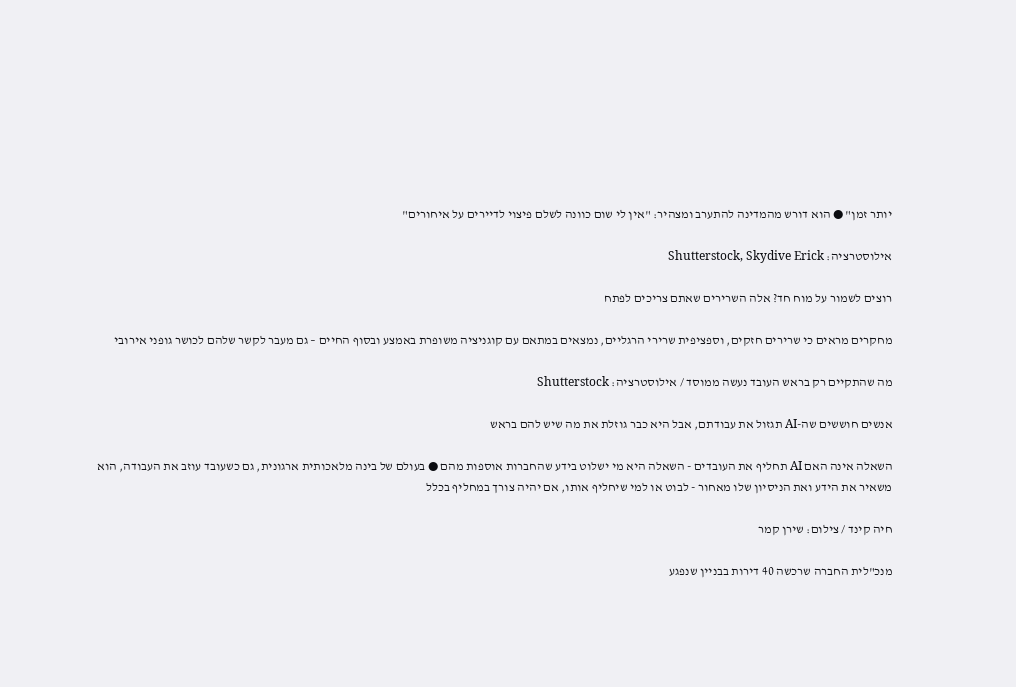יותר זמן" ● הוא דורש מהמדינה להתערב ומצהיר: "אין לי שום כוונה לשלם פיצוי לדיירים על איחורים"

אילוסטרציה: Shutterstock, Skydive Erick

רוצים לשמור על מוח חד? אלה השרירים שאתם צריכים לפתח

מחקרים מראים כי שרירים חזקים, וספציפית שרירי הרגליים, נמצאים במתאם עם קוגניציה משופרת באמצע ובסוף החיים – גם מעבר לקשר שלהם לכושר גופני אירובי

מה שהתקיים רק בראש העובד נעשה ממוסד / אילוסטרציה: Shutterstock

אנשים חוששים שה-AI תגזול את עבודתם, אבל היא כבר גוזלת את מה שיש להם בראש

השאלה אינה האם AI תחליף את העובדים - השאלה היא מי ישלוט בידע שהחברות אוספות מהם ● בעולם של בינה מלאכותית ארגונית, גם כשעובד עוזב את העבודה, הוא משאיר את הידע ואת הניסיון שלו מאחור - לבוט או למי שיחליף אותו, אם יהיה צורך במחליף בכלל

חיה קינד / צילום: שירן קמר

מנכ"לית החברה שרכשה 40 דירות בבניין שנפגע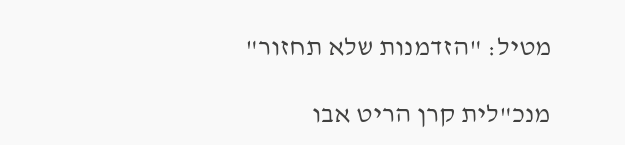מטיל: "הזדמנות שלא תחזור"

מנכ"לית קרן הריט אבו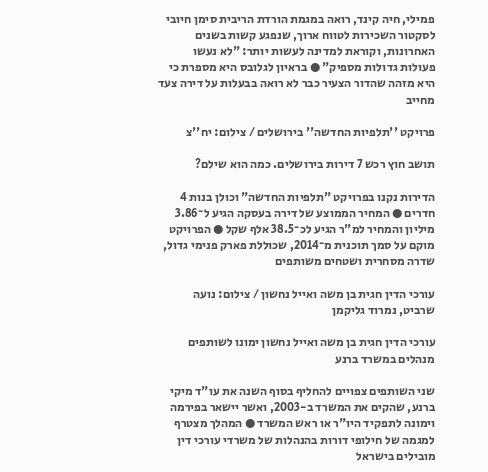פמילי, חיה קינד, רואה במגמת הורדת הריבית סימן חיובי לסקטור השכירות לטווח ארוך, שנפגע קשות בשנים האחרונות, וקוראת למדינה לעשות יותר: "לא נעשו פעולות גדולות מספיק" ● בראיון לגלובס היא מספרת כי היא מזהה שהדור הצעיר כבר לא רואה בבעלות על דירה צעד מחייב

פרויקט ''תלפיות החדשה'' בירושלים / צילום: יח''צ

תושב חוץ רכש 7 דירות בירושלים. כמה הוא שילם?

הדירות נקנו בפרויקט "תלפיות החדשה" וכולן בנות 4 חדרים ● המחיר הממוצע של דירה בעסקה הגיע ל־3.86 מיליון והמחיר למ"ר הגיע לכ־38.5 אלף שקל ● הפרויקט מוקם על סמך תוכנית מ־2014, שכוללת פארק פנימי גדול, שדרה מסחרית ושטחים משותפים

עורכי הדין חגית בן משה ואייל נחשון / צילום: נועה שרביט, נמרוד גליקמן

עורכי הדין חגית בן משה ואייל נחשון ימונו לשותפים מנהלים במשרד ברנע

שני השותפים צפויים להחליף בסוף השנה את עו"ד מיקי ברנע, שהקים את המשרד ב-2003, ואשר יישאר בפירמה וימונה לתפקיד היו"ר או ראש המשרד ● המהלך מצטרף למגמה של חילופי דורות בהנהלות של משרדי עורכי דין מובילים בישראל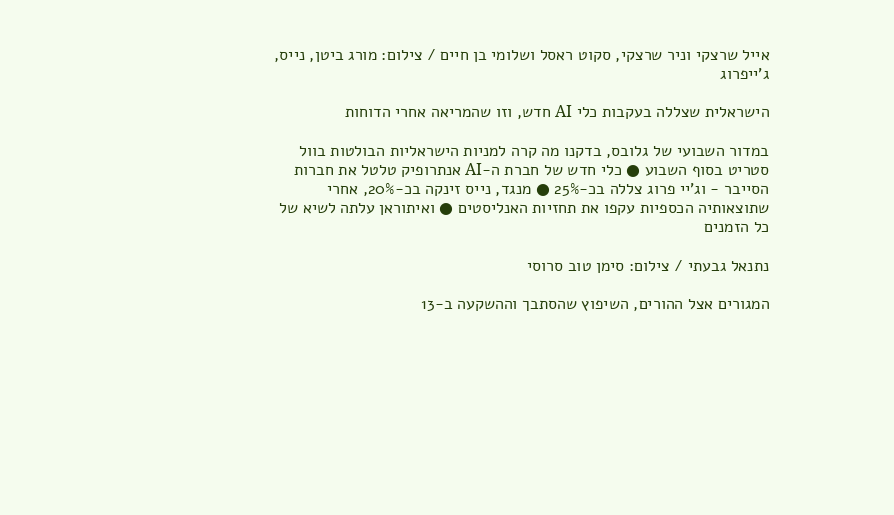אייל שרצקי וניר שרצקי, סקוט ראסל ושלומי בן חיים / צילום: מורג ביטן, נייס, ג'ייפרוג

הישראלית שצללה בעקבות כלי AI חדש, וזו שהמריאה אחרי הדוחות

במדור השבועי של גלובס, בדקנו מה קרה למניות הישראליות הבולטות בוול סטריט בסוף השבוע ● כלי חדש של חברת ה-AI אנתרופיק טלטל את חברות הסייבר - וג'יי פרוג צללה בכ-25% ● מנגד, נייס זינקה בכ-20%, אחרי שתוצאותיה הכספיות עקפו את תחזיות האנליסטים ● ואיתוראן עלתה לשיא של כל הזמנים

נתנאל גבעתי / צילום: סימן טוב סרוסי

המגורים אצל ההורים, השיפוץ שהסתבך וההשקעה ב-13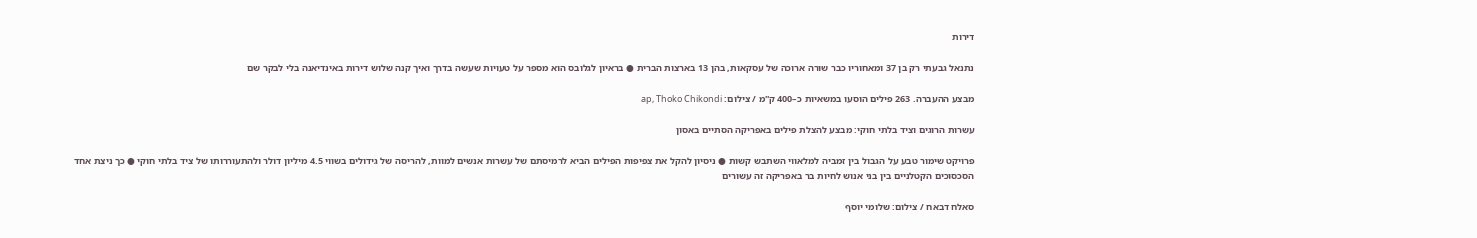דירות

נתנאל גבעתי רק בן 37 ומאחוריו כבר שורה ארוכה של עסקאות, בהן 13 בארצות הברית ● בראיון לגלובס הוא מספר על טעויות שעשה בדרך ואיך קנה שלוש דירות באינדיאנה בלי לבקר שם

מבצע ההעברה. 263 פילים הוסעו במשאיות כ–400 ק''מ / צילום: ap, Thoko Chikondi

עשרות הרוגים וציד בלתי חוקי: מבצע להצלת פילים באפריקה הסתיים באסון

פרויקט שימור טבע על הגבול בין זמביה למלאווי השתבש קשות ● ניסיון להקל את צפיפות הפילים הביא לרמיסתם של עשרות אנשים למוות, להריסה של גידולים בשווי 4.5 מיליון דולר ולהתעוררותו של ציד בלתי חוקי ● כך ניצת אחד הסכסוכים הקטלניים בין בני אנוש לחיות בר באפריקה זה עשורים

סאלח דבאח / צילום: שלומי יוסף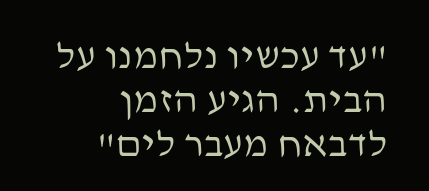"עד עכשיו נלחמנו על הבית. הגיע הזמן לדבאח מעבר לים"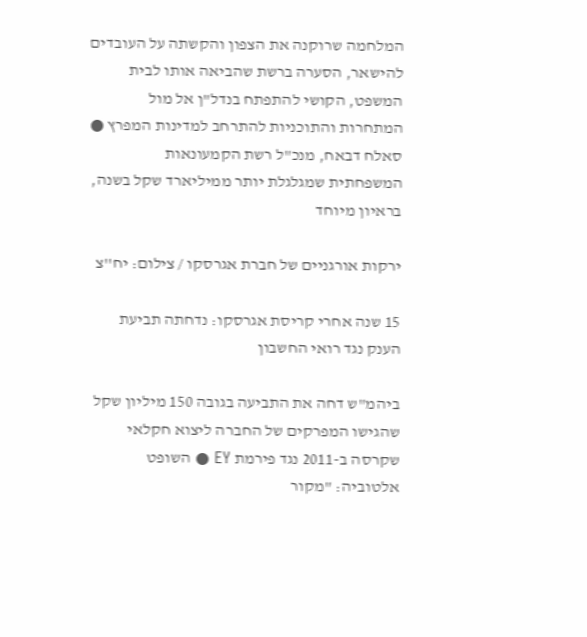המלחמה שרוקנה את הצפון והקשתה על העובדים להישאר, הסערה ברשת שהביאה אותו לבית המשפט, הקושי להתפתח בנדל"ן אל מול המתחרות והתוכניות להתרחב למדינות המפרץ ● סאלח דבאח, מנכ"ל רשת הקמעונאות המשפחתית שמגלגלת יותר ממיליארד שקל בשנה, בראיון מיוחד

ירקות אורגניים של חברת אגרסקו / צילום: יח''צ

15 שנה אחרי קריסת אגרסקו: נדחתה תביעת הענק נגד רואי החשבון

ביהמ"ש דחה את התביעה בגובה 150 מיליון שקל שהגישו המפרקים של החברה ליצוא חקלאי שקרסה ב-2011 נגד פירמת EY ● השופט אלטוביה: "מקור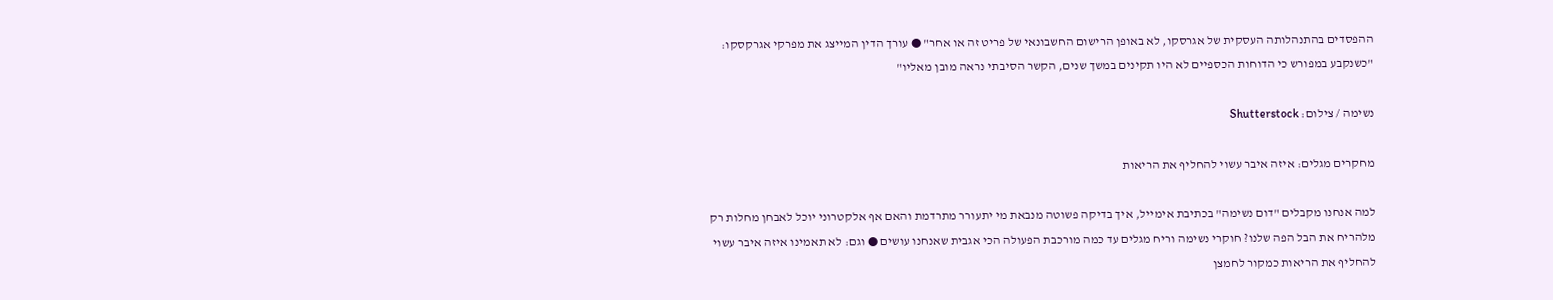ההפסדים בהתנהלותה העסקית של אגרסקו, לא באופן הרישום החשבונאי של פריט זה או אחר" ● עורך הדין המייצג את מפרקי אגרקסקו: "כשנקבע במפורש כי הדוחות הכספיים לא היו תקינים במשך שנים, הקשר הסיבתי נראה מובן מאליו"

נשימה / צילום: Shutterstock

מחקרים מגלים: איזה איבר עשוי להחליף את הריאות

למה אנחנו מקבלים "דום נשימה" בכתיבת אימייל, איך בדיקה פשוטה מנבאת מי יתעורר מתרדמת והאם אף אלקטרוני יוכל לאבחן מחלות רק מלהריח את הבל הפה שלנו? חוקרי נשימה וריח מגלים עד כמה מורכבת הפעולה הכי אגבית שאנחנו עושים ● וגם: לא תאמינו איזה איבר עשוי להחליף את הריאות כמקור לחמצן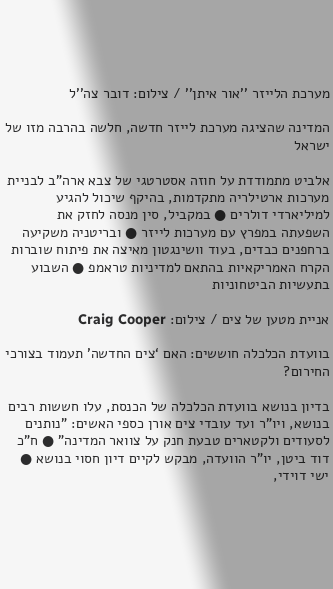מערכת הלייזר ''אור איתן'' / צילום: דובר צה''ל

המדינה שהציגה מערכת לייזר חדשה, חלשה בהרבה מזו של ישראל

אלביט מתמודדת על חוזה אסטרטגי של צבא ארה"ב לבניית מערכות ארטילריה מתקדמות, בהיקף שיכול להגיע למיליארדי דולרים ● במקביל, סין מנסה לחזק את השפעתה במפרץ עם מערכות לייזר ● ובריטניה משקיעה ברחפנים כבדים, בעוד וושינגטון מאיצה את פיתוח שוברות הקרח האמריקאיות בהתאם למדיניות טראמפ ● השבוע בתעשיות הביטחוניות

אניית מטען של צים / צילום: Craig Cooper

בוועדת הכלכלה חוששים: האם ‘צים החדשה’ תעמוד בצורכי החירום?

בדיון בנושא בוועדת הכלכלה של הכנסת, עלו חששות רבים בנושא, ויו"ר ועד עובדי צים אורן כספי האשים: "נותנים לסעודים ולקטארים טבעת חנק על צוואר המדינה" ● ח"כ דוד ביטן, יו"ר הוועדה, מבקש לקיים דיון חסוי בנושא ● ישי דוידי,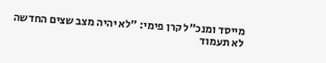מייסד ומנכ"ל קרן פימי: "לא יהיה מצב שצים החדשה לא תעמוד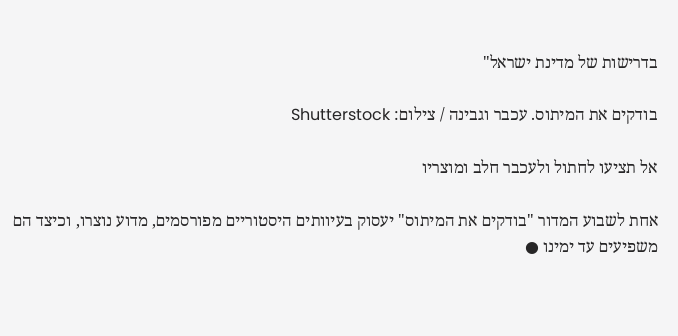בדרישות של מדינת ישראל"

בודקים את המיתוס. עכבר וגבינה / צילום: Shutterstock

אל תציעו לחתול ולעכבר חלב ומוצריו

אחת לשבוע המדור "בודקים את המיתוס" יעסוק בעיוותים היסטוריים מפורסמים, מדוע נוצרו, וכיצד הם משפיעים עד ימינו ●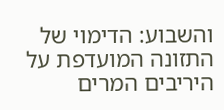והשבוע: הדימוי של התזונה המועדפת על היריבים המרים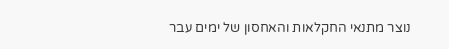נוצר מתנאי החקלאות והאחסון של ימים עבר